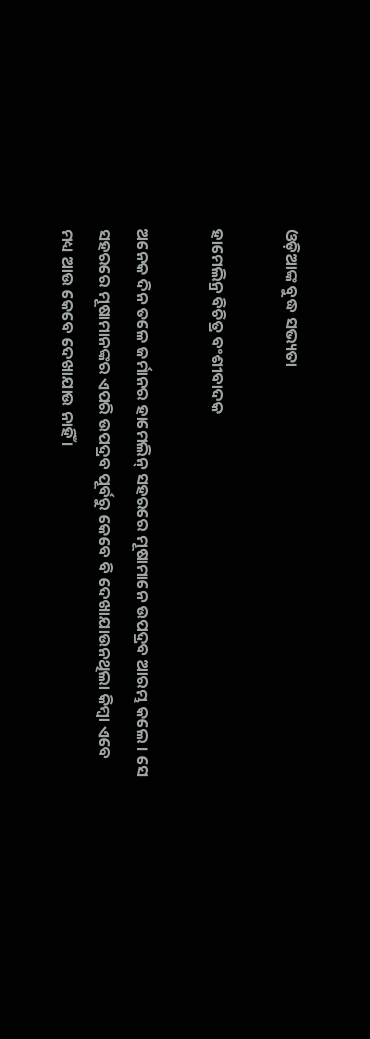ଓଡ଼ିଆଙ୍କ ବୁଦ୍ଧ ସଭ୍ୟତା

ହାମେଲିନ୍ର ବିଚିତ୍ର ବଂଶୀବାଦକ

ଅନେକ ଦିନ ତଳେ ଜର୍ମାନର ହାମେଲିନ୍ ସହରରେ ମୂଷାମାନେ ଉପଦ୍ରବ ଆରମ୍ଭ କଲେ । ସେ ସହରରେ ମୂଷାମାନଙ୍କର ଏପରି ଉପଦ୍ରବ ପୂର୍ବରୁ କେବେ ବି ଦେଖାଯାଉନଥିଲା କିମ୍ବା ଏବେ ମଧ୍ୟ ଆଉ କେବେ ଦେଖାଯାଉ ନାହିଁ ।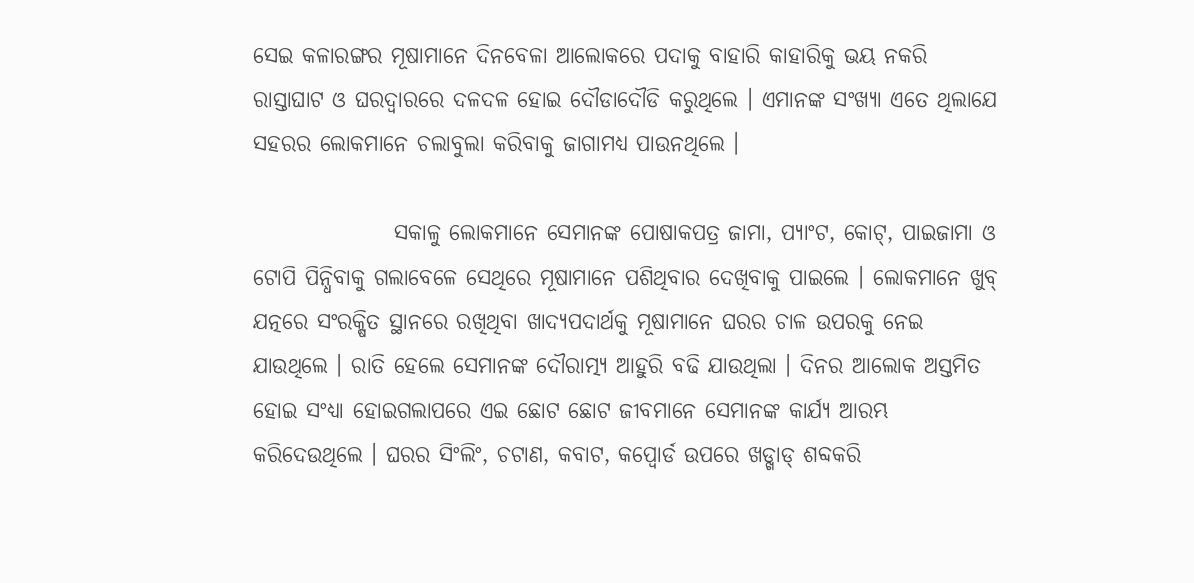ସେଇ କଳାରଙ୍ଗର ମୂଷାମାନେ ଦିନବେଳା ଆଲୋକରେ ପଦାକୁ ବାହାରି କାହାରିକୁ ଭୟ ନକରି ରାସ୍ତାଘାଟ ଓ ଘରଦ୍ୱାରରେ ଦଳଦଳ ହୋଇ ଦୌଡାଦୌଡି କରୁଥିଲେ । ଏମାନଙ୍କ ସଂଖ୍ୟା ଏତେ ଥିଲାଯେ ସହରର ଲୋକମାନେ ଚଲାବୁଲା କରିବାକୁ ଜାଗାମଧ୍ୟ ପାଉନଥିଲେ ।

                ସକାଳୁ ଲୋକମାନେ ସେମାନଙ୍କ ପୋଷାକପତ୍ର ଜାମା, ପ୍ୟାଂଟ, କୋଟ୍, ପାଇଜାମା ଓ ଟୋପି ପିନ୍ଧିବାକୁ ଗଲାବେଳେ ସେଥିରେ ମୂଷାମାନେ ପଶିଥିବାର ଦେଖିବାକୁ ପାଇଲେ । ଲୋକମାନେ ଖୁବ୍ ଯତ୍ନରେ ସଂରକ୍ଷିତ ସ୍ଥାନରେ ରଖିଥିବା ଖାଦ୍ୟପଦାର୍ଥକୁ ମୂଷାମାନେ ଘରର ଚାଳ ଉପରକୁ ନେଇ ଯାଉଥିଲେ । ରାତି ହେଲେ ସେମାନଙ୍କ ଦୌରାତ୍ମ୍ୟ ଆହୁରି ବଢି ଯାଉଥିଲା । ଦିନର ଆଲୋକ ଅସ୍ତମିତ ହୋଇ ସଂଧ୍ୟା ହୋଇଗଲାପରେ ଏଇ ଛୋଟ ଛୋଟ ଜୀବମାନେ ସେମାନଙ୍କ କାର୍ଯ୍ୟ ଆରମ୍ଭ କରିଦେଉଥିଲେ । ଘରର ସିଂଲିଂ, ଚଟାଣ, କବାଟ, କପ୍ବୋର୍ଡ ଉପରେ ଖଡ୍ଖାଡ୍ ଶବ୍ଦକରି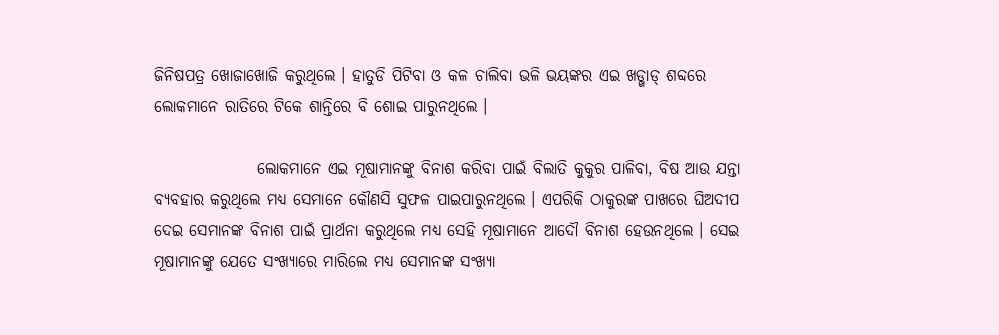ଜିନିଷପତ୍ର ଖୋଜାଖୋଜି କରୁଥିଲେ । ହାତୁଡି ପିଟିବା ଓ କଳ ଚାଲିବା ଭଳି ଭୟଙ୍କର ଏଇ ଖଡ୍ଖାଡ୍ ଶବ୍ଦରେ ଲୋକମାନେ ରାତିରେ ଟିକେ ଶାନ୍ତିରେ ବି ଶୋଇ ପାରୁନଥିଲେ ।

                ଲୋକମାନେ ଏଇ ମୂଷାମାନଙ୍କୁ ବିନାଶ କରିବା ପାଇଁ ବିଲାତି କୁକୁର ପାଳିବା, ବିଷ ଆଉ ଯନ୍ତା ବ୍ୟବହାର କରୁଥିଲେ ମଧ୍ୟ ସେମାନେ କୌଣସି ସୁଫଳ ପାଇପାରୁନଥିଲେ । ଏପରିକି ଠାକୁରଙ୍କ ପାଖରେ ଘିଅଦୀପ ଦେଇ ସେମାନଙ୍କ ବିନାଶ ପାଇଁ ପ୍ରାର୍ଥନା କରୁଥିଲେ ମଧ୍ୟ ସେହି ମୂଷାମାନେ ଆଦୌ ବିନାଶ ହେଉନଥିଲେ । ସେଇ ମୂଷାମାନଙ୍କୁ ଯେତେ ସଂଖ୍ୟାରେ ମାରିଲେ ମଧ୍ୟ ସେମାନଙ୍କ ସଂଖ୍ୟା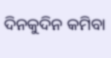ଦିନକୁଦିନ କମିବା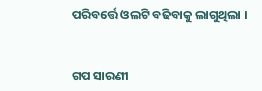ପରିବର୍ତ୍ତେ ଓଲଟି ବଢିବାକୁ ଲାଗୁଥିଲା ।


ଗପ ସାରଣୀ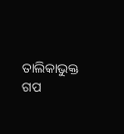ତାଲିକାଭୁକ୍ତ ଗପ